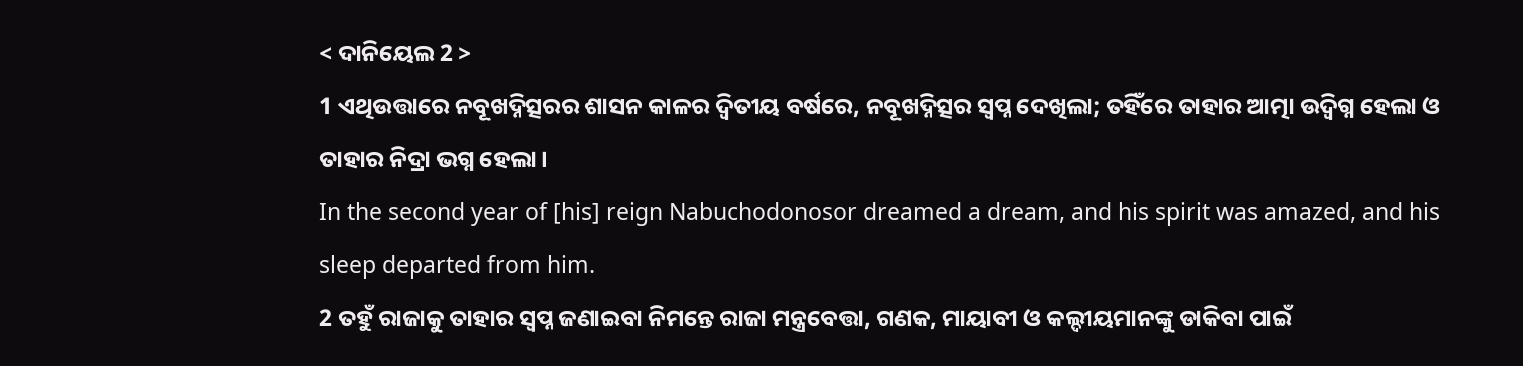< ଦାନିୟେଲ 2 >
1 ଏଥିଉତ୍ତାରେ ନବୂଖଦ୍ନିତ୍ସରର ଶାସନ କାଳର ଦ୍ୱିତୀୟ ବର୍ଷରେ, ନବୂଖଦ୍ନିତ୍ସର ସ୍ୱପ୍ନ ଦେଖିଲା; ତହିଁରେ ତାହାର ଆତ୍ମା ଉଦ୍ବିଗ୍ନ ହେଲା ଓ ତାହାର ନିଦ୍ରା ଭଗ୍ନ ହେଲା।
In the second year of [his] reign Nabuchodonosor dreamed a dream, and his spirit was amazed, and his sleep departed from him.
2 ତହୁଁ ରାଜାକୁ ତାହାର ସ୍ୱପ୍ନ ଜଣାଇବା ନିମନ୍ତେ ରାଜା ମନ୍ତ୍ରବେତ୍ତା, ଗଣକ, ମାୟାବୀ ଓ କଲ୍ଦୀୟମାନଙ୍କୁ ଡାକିବା ପାଇଁ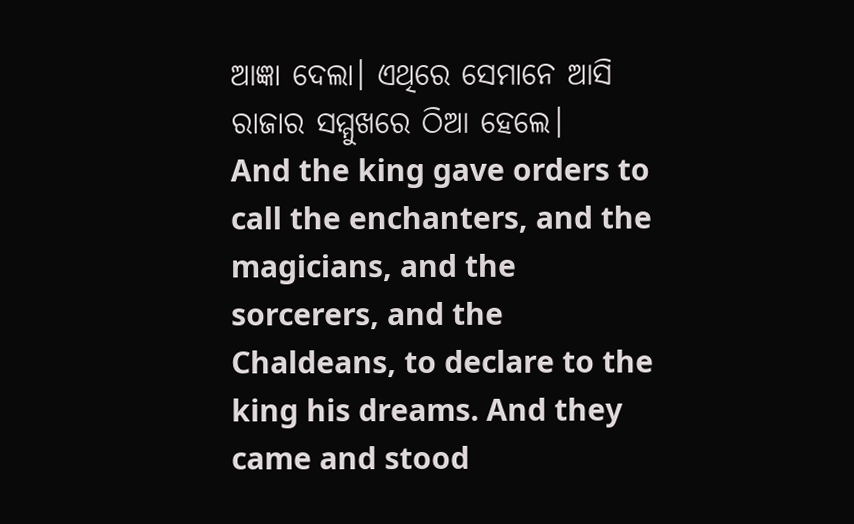ଆଜ୍ଞା ଦେଲା। ଏଥିରେ ସେମାନେ ଆସି ରାଜାର ସମ୍ମୁଖରେ ଠିଆ ହେଲେ।
And the king gave orders to call the enchanters, and the magicians, and the sorcerers, and the Chaldeans, to declare to the king his dreams. And they came and stood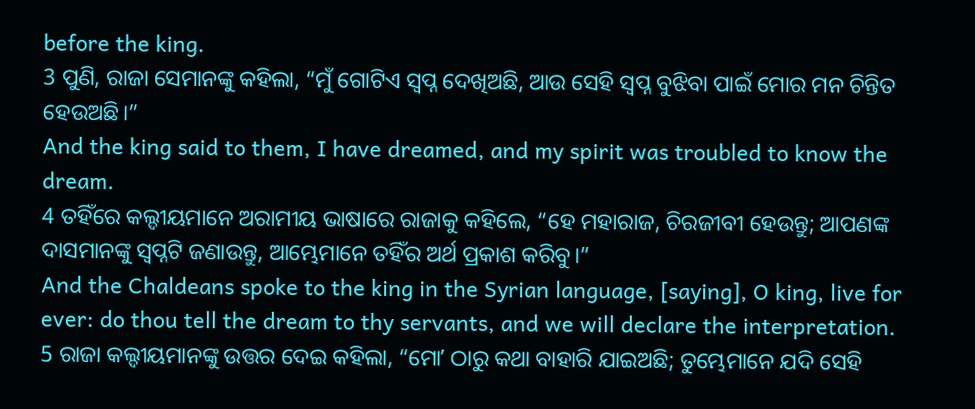before the king.
3 ପୁଣି, ରାଜା ସେମାନଙ୍କୁ କହିଲା, “ମୁଁ ଗୋଟିଏ ସ୍ୱପ୍ନ ଦେଖିଅଛି, ଆଉ ସେହି ସ୍ୱପ୍ନ ବୁଝିବା ପାଇଁ ମୋର ମନ ଚିନ୍ତିତ ହେଉଅଛି।”
And the king said to them, I have dreamed, and my spirit was troubled to know the dream.
4 ତହିଁରେ କଲ୍ଦୀୟମାନେ ଅରାମୀୟ ଭାଷାରେ ରାଜାକୁ କହିଲେ, “ହେ ମହାରାଜ, ଚିରଜୀବୀ ହେଉନ୍ତୁ; ଆପଣଙ୍କ ଦାସମାନଙ୍କୁ ସ୍ୱପ୍ନଟି ଜଣାଉନ୍ତୁ, ଆମ୍ଭେମାନେ ତହିଁର ଅର୍ଥ ପ୍ରକାଶ କରିବୁ।”
And the Chaldeans spoke to the king in the Syrian language, [saying], O king, live for ever: do thou tell the dream to thy servants, and we will declare the interpretation.
5 ରାଜା କଲ୍ଦୀୟମାନଙ୍କୁ ଉତ୍ତର ଦେଇ କହିଲା, “ମୋʼ ଠାରୁ କଥା ବାହାରି ଯାଇଅଛି; ତୁମ୍ଭେମାନେ ଯଦି ସେହି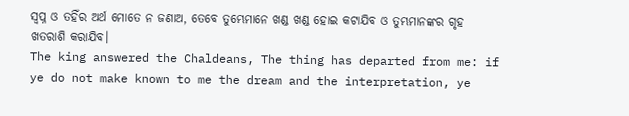ସ୍ୱପ୍ନ ଓ ତହିଁର ଅର୍ଥ ମୋତେ ନ ଜଣାଅ, ତେବେ ତୁମ୍ଭେମାନେ ଖଣ୍ଡ ଖଣ୍ଡ ହୋଇ କଟାଯିବ ଓ ତୁମ୍ଭମାନଙ୍କର ଗୃହ ଖତରାଶି କରାଯିବ।
The king answered the Chaldeans, The thing has departed from me: if ye do not make known to me the dream and the interpretation, ye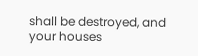shall be destroyed, and your houses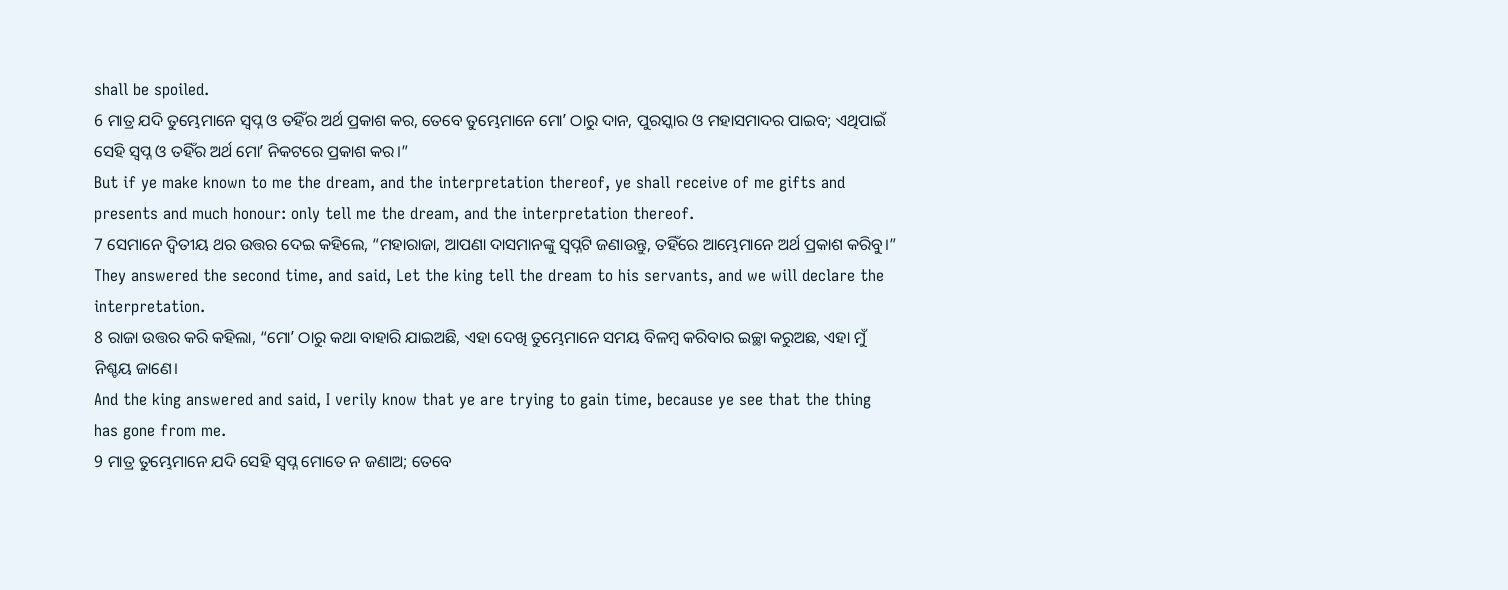shall be spoiled.
6 ମାତ୍ର ଯଦି ତୁମ୍ଭେମାନେ ସ୍ୱପ୍ନ ଓ ତହିଁର ଅର୍ଥ ପ୍ରକାଶ କର, ତେବେ ତୁମ୍ଭେମାନେ ମୋʼ ଠାରୁ ଦାନ, ପୁରସ୍କାର ଓ ମହାସମାଦର ପାଇବ; ଏଥିପାଇଁ ସେହି ସ୍ୱପ୍ନ ଓ ତହିଁର ଅର୍ଥ ମୋʼ ନିକଟରେ ପ୍ରକାଶ କର।”
But if ye make known to me the dream, and the interpretation thereof, ye shall receive of me gifts and presents and much honour: only tell me the dream, and the interpretation thereof.
7 ସେମାନେ ଦ୍ୱିତୀୟ ଥର ଉତ୍ତର ଦେଇ କହିଲେ, “ମହାରାଜା, ଆପଣା ଦାସମାନଙ୍କୁ ସ୍ୱପ୍ନଟି ଜଣାଉନ୍ତୁ, ତହିଁରେ ଆମ୍ଭେମାନେ ଅର୍ଥ ପ୍ରକାଶ କରିବୁ।”
They answered the second time, and said, Let the king tell the dream to his servants, and we will declare the interpretation.
8 ରାଜା ଉତ୍ତର କରି କହିଲା, “ମୋʼ ଠାରୁ କଥା ବାହାରି ଯାଇଅଛି, ଏହା ଦେଖି ତୁମ୍ଭେମାନେ ସମୟ ବିଳମ୍ବ କରିବାର ଇଚ୍ଛା କରୁଅଛ, ଏହା ମୁଁ ନିଶ୍ଚୟ ଜାଣେ।
And the king answered and said, I verily know that ye are trying to gain time, because ye see that the thing has gone from me.
9 ମାତ୍ର ତୁମ୍ଭେମାନେ ଯଦି ସେହି ସ୍ୱପ୍ନ ମୋତେ ନ ଜଣାଅ; ତେବେ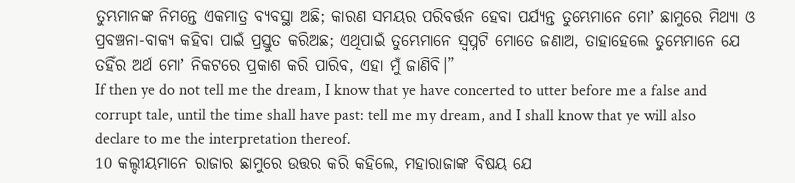ତୁମ୍ଭମାନଙ୍କ ନିମନ୍ତେ ଏକମାତ୍ର ବ୍ୟବସ୍ଥା ଅଛି; କାରଣ ସମୟର ପରିବର୍ତ୍ତନ ହେବା ପର୍ଯ୍ୟନ୍ତ ତୁମ୍ଭେମାନେ ମୋʼ ଛାମୁରେ ମିଥ୍ୟା ଓ ପ୍ରବଞ୍ଚନା-ବାକ୍ୟ କହିବା ପାଇଁ ପ୍ରସ୍ତୁତ କରିଅଛ; ଏଥିପାଇଁ ତୁମ୍ଭେମାନେ ସ୍ୱପ୍ନଟି ମୋତେ ଜଣାଅ, ତାହାହେଲେ ତୁମ୍ଭେମାନେ ଯେ ତହିଁର ଅର୍ଥ ମୋʼ ନିକଟରେ ପ୍ରକାଶ କରି ପାରିବ, ଏହା ମୁଁ ଜାଣିବି।”
If then ye do not tell me the dream, I know that ye have concerted to utter before me a false and corrupt tale, until the time shall have past: tell me my dream, and I shall know that ye will also declare to me the interpretation thereof.
10 କଲ୍ଦୀୟମାନେ ରାଜାର ଛାମୁରେ ଉତ୍ତର କରି କହିଲେ, ମହାରାଜାଙ୍କ ବିଷୟ ଯେ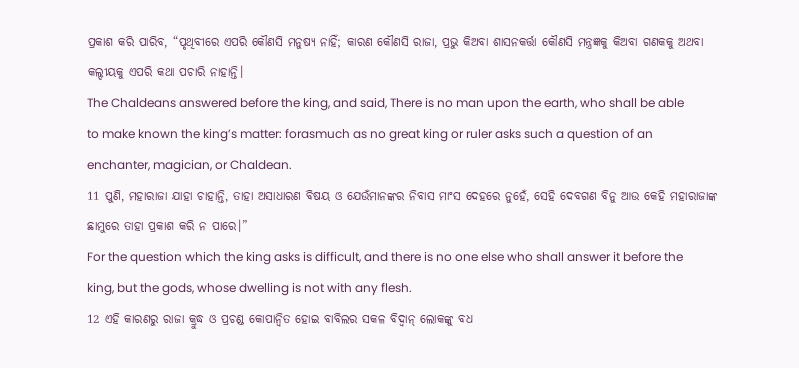ପ୍ରକାଶ କରି ପାରିବ, “ପୃଥିବୀରେ ଏପରି କୌଣସି ମନୁଷ୍ୟ ନାହିଁ; କାରଣ କୌଣସି ରାଜା, ପ୍ରଭୁ କିଅବା ଶାସନକର୍ତ୍ତା କୌଣସି ମନ୍ତ୍ରଜ୍ଞକୁ କିଅବା ଗଣକକୁ ଅଥବା କଲ୍ଦୀୟକୁ ଏପରି କଥା ପଚାରି ନାହାନ୍ତି।
The Chaldeans answered before the king, and said, There is no man upon the earth, who shall be able to make known the king’s matter: forasmuch as no great king or ruler asks such a question of an enchanter, magician, or Chaldean.
11 ପୁଣି, ମହାରାଜା ଯାହା ଚାହାନ୍ତି, ତାହା ଅସାଧାରଣ ବିଷୟ ଓ ଯେଉଁମାନଙ୍କର ନିବାସ ମାଂସ ଦେହରେ ନୁହେଁ, ସେହି ଦେବଗଣ ବିନୁ ଆଉ କେହି ମହାରାଜାଙ୍କ ଛାମୁରେ ତାହା ପ୍ରକାଶ କରି ନ ପାରେ।”
For the question which the king asks is difficult, and there is no one else who shall answer it before the king, but the gods, whose dwelling is not with any flesh.
12 ଏହି କାରଣରୁ ରାଜା କ୍ରୁଦ୍ଧ ଓ ପ୍ରଚଣ୍ଡ କୋପାନ୍ୱିତ ହୋଇ ବାବିଲର ସକଳ ବିଦ୍ୱାନ୍ ଲୋକଙ୍କୁ ବଧ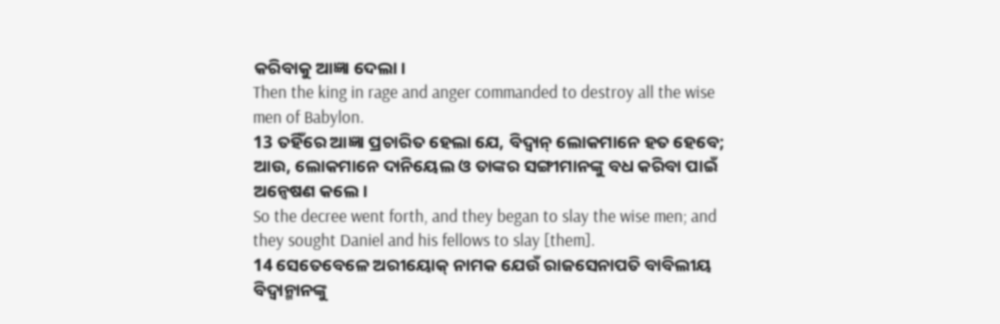କରିବାକୁ ଆଜ୍ଞା ଦେଲା।
Then the king in rage and anger commanded to destroy all the wise men of Babylon.
13 ତହିଁରେ ଆଜ୍ଞା ପ୍ରଚାରିତ ହେଲା ଯେ, ବିଦ୍ୱାନ୍ ଲୋକମାନେ ହତ ହେବେ; ଆଉ, ଲୋକମାନେ ଦାନିୟେଲ ଓ ତାଙ୍କର ସଙ୍ଗୀମାନଙ୍କୁ ବଧ କରିବା ପାଇଁ ଅନ୍ଵେଷଣ କଲେ।
So the decree went forth, and they began to slay the wise men; and they sought Daniel and his fellows to slay [them].
14 ସେତେବେଳେ ଅରୀୟୋକ୍ ନାମକ ଯେଉଁ ରାଜସେନାପତି ବାବିଲୀୟ ବିଦ୍ୱାନ୍ମାନଙ୍କୁ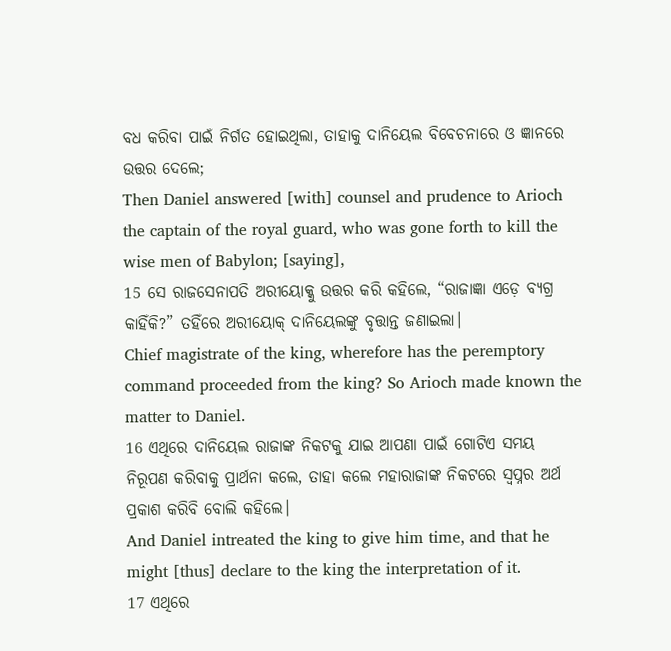ବଧ କରିବା ପାଇଁ ନିର୍ଗତ ହୋଇଥିଲା, ତାହାକୁ ଦାନିୟେଲ ବିବେଚନାରେ ଓ ଜ୍ଞାନରେ ଉତ୍ତର ଦେଲେ;
Then Daniel answered [with] counsel and prudence to Arioch the captain of the royal guard, who was gone forth to kill the wise men of Babylon; [saying],
15 ସେ ରାଜସେନାପତି ଅରୀୟୋକ୍କୁ ଉତ୍ତର କରି କହିଲେ, “ରାଜାଜ୍ଞା ଏଡ଼େ ବ୍ୟଗ୍ର କାହିଁକି?” ତହିଁରେ ଅରୀୟୋକ୍ ଦାନିୟେଲଙ୍କୁ ବୃତ୍ତାନ୍ତ ଜଣାଇଲା।
Chief magistrate of the king, wherefore has the peremptory command proceeded from the king? So Arioch made known the matter to Daniel.
16 ଏଥିରେ ଦାନିୟେଲ ରାଜାଙ୍କ ନିକଟକୁ ଯାଇ ଆପଣା ପାଇଁ ଗୋଟିଏ ସମୟ ନିରୂପଣ କରିବାକୁ ପ୍ରାର୍ଥନା କଲେ, ତାହା କଲେ ମହାରାଜାଙ୍କ ନିକଟରେ ସ୍ୱପ୍ନର ଅର୍ଥ ପ୍ରକାଶ କରିବି ବୋଲି କହିଲେ।
And Daniel intreated the king to give him time, and that he might [thus] declare to the king the interpretation of it.
17 ଏଥିରେ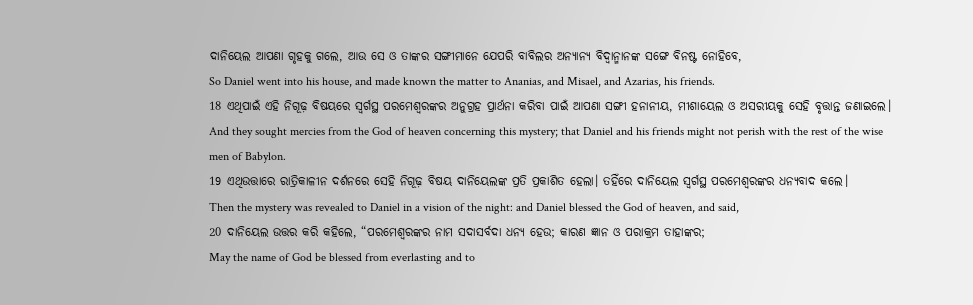ଦାନିୟେଲ ଆପଣା ଗୃହକୁ ଗଲେ, ଆଉ ସେ ଓ ତାଙ୍କର ସଙ୍ଗୀମାନେ ଯେପରି ବାବିଲର ଅନ୍ୟାନ୍ୟ ବିଦ୍ୱାନ୍ମାନଙ୍କ ସଙ୍ଗେ ବିନଷ୍ଟ ନୋହିବେ,
So Daniel went into his house, and made known the matter to Ananias, and Misael, and Azarias, his friends.
18 ଏଥିପାଇଁ ଏହି ନିଗୂଢ଼ ବିଷୟରେ ସ୍ୱର୍ଗସ୍ଥ ପରମେଶ୍ୱରଙ୍କର ଅନୁଗ୍ରହ ପ୍ରାର୍ଥନା କରିବା ପାଇଁ ଆପଣା ସଙ୍ଗୀ ହନାନୀୟ, ମୀଶାୟେଲ ଓ ଅସରୀୟକୁ ସେହି ବୃତ୍ତାନ୍ତ ଜଣାଇଲେ।
And they sought mercies from the God of heaven concerning this mystery; that Daniel and his friends might not perish with the rest of the wise men of Babylon.
19 ଏଥିଉତ୍ତାରେ ରାତ୍ରିକାଳୀନ ଦର୍ଶନରେ ସେହି ନିଗୂଢ଼ ବିଷୟ ଦାନିୟେଲଙ୍କ ପ୍ରତି ପ୍ରକାଶିତ ହେଲା। ତହିଁରେ ଦାନିୟେଲ ସ୍ୱର୍ଗସ୍ଥ ପରମେଶ୍ୱରଙ୍କର ଧନ୍ୟବାଦ କଲେ।
Then the mystery was revealed to Daniel in a vision of the night: and Daniel blessed the God of heaven, and said,
20 ଦାନିୟେଲ ଉତ୍ତର କରି କହିଲେ, “ପରମେଶ୍ୱରଙ୍କର ନାମ ସଦାସର୍ବଦା ଧନ୍ୟ ହେଉ; କାରଣ ଜ୍ଞାନ ଓ ପରାକ୍ରମ ତାହାଙ୍କର;
May the name of God be blessed from everlasting and to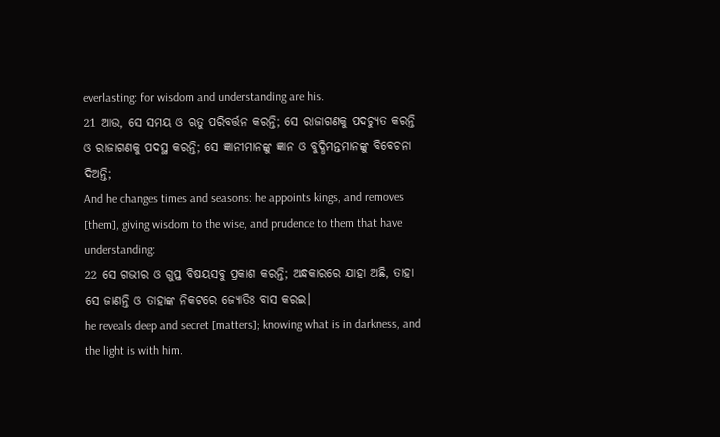everlasting: for wisdom and understanding are his.
21 ଆଉ, ସେ ସମୟ ଓ ଋତୁ ପରିବର୍ତ୍ତନ କରନ୍ତି; ସେ ରାଜାଗଣକୁ ପଦଚ୍ୟୁତ କରନ୍ତି ଓ ରାଜାଗଣକୁ ପଦସ୍ଥ କରନ୍ତି; ସେ ଜ୍ଞାନୀମାନଙ୍କୁ ଜ୍ଞାନ ଓ ବୁଦ୍ଧିମନ୍ତମାନଙ୍କୁ ବିବେଚନା ଦିଅନ୍ତି;
And he changes times and seasons: he appoints kings, and removes [them], giving wisdom to the wise, and prudence to them that have understanding:
22 ସେ ଗଭୀର ଓ ଗୁପ୍ତ ବିଷୟସବୁ ପ୍ରକାଶ କରନ୍ତି; ଅନ୍ଧକାରରେ ଯାହା ଅଛି, ତାହା ସେ ଜାଣନ୍ତି ଓ ତାହାଙ୍କ ନିକଟରେ ଜ୍ୟୋତିଃ ବାସ କରଇ।
he reveals deep and secret [matters]; knowing what is in darkness, and the light is with him.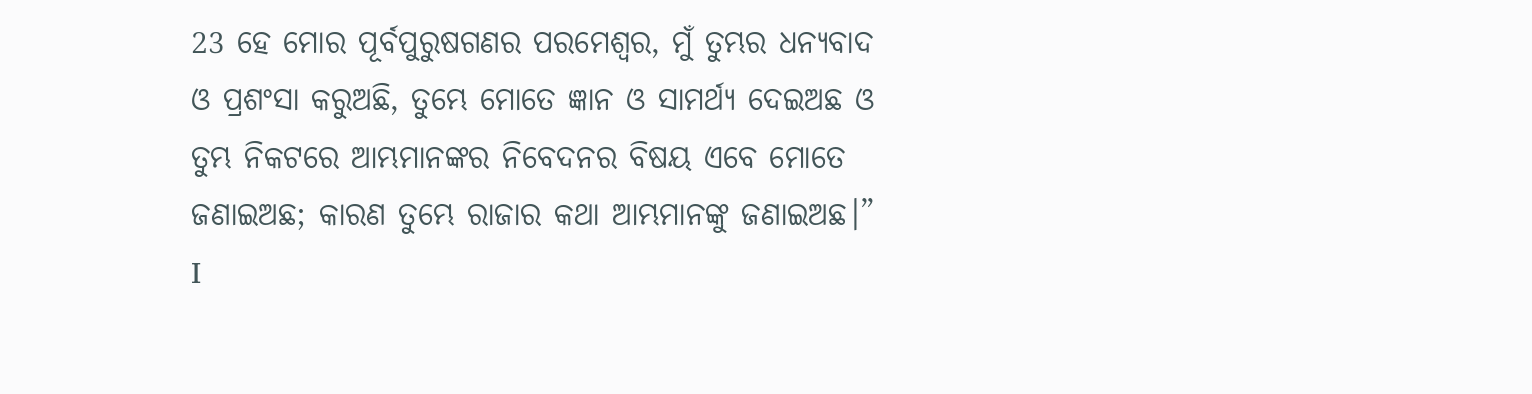23 ହେ ମୋର ପୂର୍ବପୁରୁଷଗଣର ପରମେଶ୍ୱର, ମୁଁ ତୁମ୍ଭର ଧନ୍ୟବାଦ ଓ ପ୍ରଶଂସା କରୁଅଛି, ତୁମ୍ଭେ ମୋତେ ଜ୍ଞାନ ଓ ସାମର୍ଥ୍ୟ ଦେଇଅଛ ଓ ତୁମ୍ଭ ନିକଟରେ ଆମ୍ଭମାନଙ୍କର ନିବେଦନର ବିଷୟ ଏବେ ମୋତେ ଜଣାଇଅଛ; କାରଣ ତୁମ୍ଭେ ରାଜାର କଥା ଆମ୍ଭମାନଙ୍କୁ ଜଣାଇଅଛ।”
I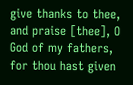give thanks to thee, and praise [thee], O God of my fathers, for thou hast given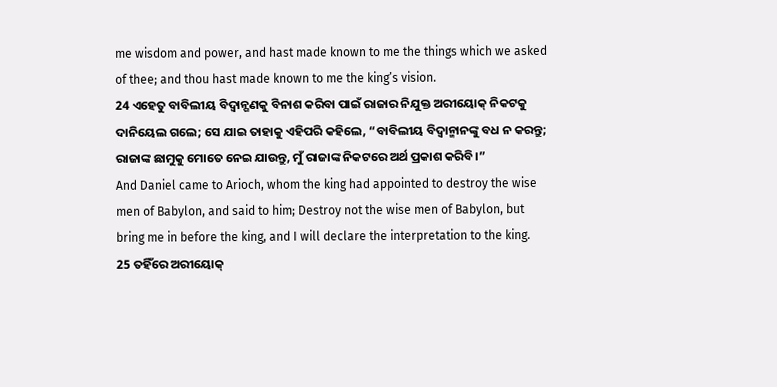me wisdom and power, and hast made known to me the things which we asked of thee; and thou hast made known to me the king’s vision.
24 ଏହେତୁ ବାବିଲୀୟ ବିଦ୍ୱାନ୍ଗଣକୁ ବିନାଶ କରିବା ପାଇଁ ରାଜାର ନିଯୁକ୍ତ ଅରୀୟୋକ୍ ନିକଟକୁ ଦାନିୟେଲ ଗଲେ; ସେ ଯାଇ ତାହାକୁ ଏହିପରି କହିଲେ, “ବାବିଲୀୟ ବିଦ୍ୱାନ୍ମାନଙ୍କୁ ବଧ ନ କରନ୍ତୁ; ରାଜାଙ୍କ ଛାମୁକୁ ମୋତେ ନେଇ ଯାଉନ୍ତୁ, ମୁଁ ରାଜାଙ୍କ ନିକଟରେ ଅର୍ଥ ପ୍ରକାଶ କରିବି।”
And Daniel came to Arioch, whom the king had appointed to destroy the wise men of Babylon, and said to him; Destroy not the wise men of Babylon, but bring me in before the king, and I will declare the interpretation to the king.
25 ତହିଁରେ ଅରୀୟୋକ୍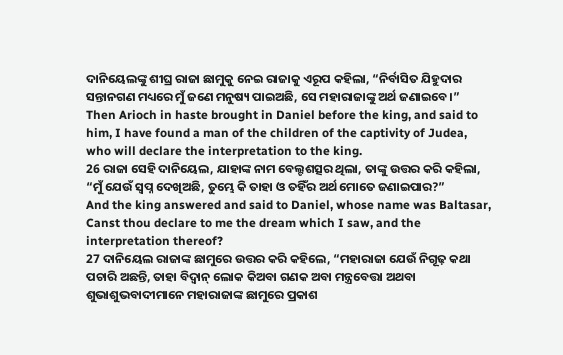ଦାନିୟେଲଙ୍କୁ ଶୀଘ୍ର ରାଜା ଛାମୁକୁ ନେଇ ରାଜାକୁ ଏରୂପ କହିଲା, “ନିର୍ବାସିତ ଯିହୁଦାର ସନ୍ତାନଗଣ ମଧ୍ୟରେ ମୁଁ ଜଣେ ମନୁଷ୍ୟ ପାଇଅଛି, ସେ ମହାରାଜାଙ୍କୁ ଅର୍ଥ ଜଣାଇବେ।”
Then Arioch in haste brought in Daniel before the king, and said to him, I have found a man of the children of the captivity of Judea, who will declare the interpretation to the king.
26 ରାଜା ସେହି ଦାନିୟେଲ, ଯାହାଙ୍କ ନାମ ବେଲ୍ଟଶତ୍ସର ଥିଲା, ତାଙ୍କୁ ଉତ୍ତର କରି କହିଲା, “ମୁଁ ଯେଉଁ ସ୍ୱପ୍ନ ଦେଖିଅଛି, ତୁମ୍ଭେ କି ତାହା ଓ ତହିଁର ଅର୍ଥ ମୋତେ ଜଣାଇପାର?”
And the king answered and said to Daniel, whose name was Baltasar, Canst thou declare to me the dream which I saw, and the interpretation thereof?
27 ଦାନିୟେଲ ରାଜାଙ୍କ ଛାମୁରେ ଉତ୍ତର କରି କହିଲେ, “ମହାରାଜା ଯେଉଁ ନିଗୂଢ଼ କଥା ପଚାରି ଅଛନ୍ତି, ତାହା ବିଦ୍ୱାନ୍ ଲୋକ କିଅବା ଗଣକ ଅବା ମନ୍ତ୍ରବେତ୍ତା ଅଥବା ଶୁଭାଶୁଭବାଦୀମାନେ ମହାରାଜାଙ୍କ ଛାମୁରେ ପ୍ରକାଶ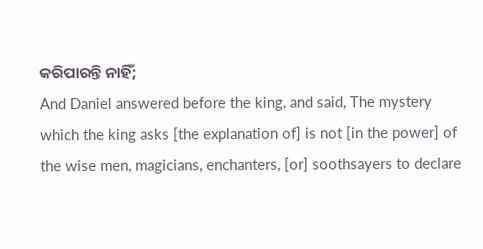କରିପାରନ୍ତି ନାହିଁ;
And Daniel answered before the king, and said, The mystery which the king asks [the explanation of] is not [in the power] of the wise men, magicians, enchanters, [or] soothsayers to declare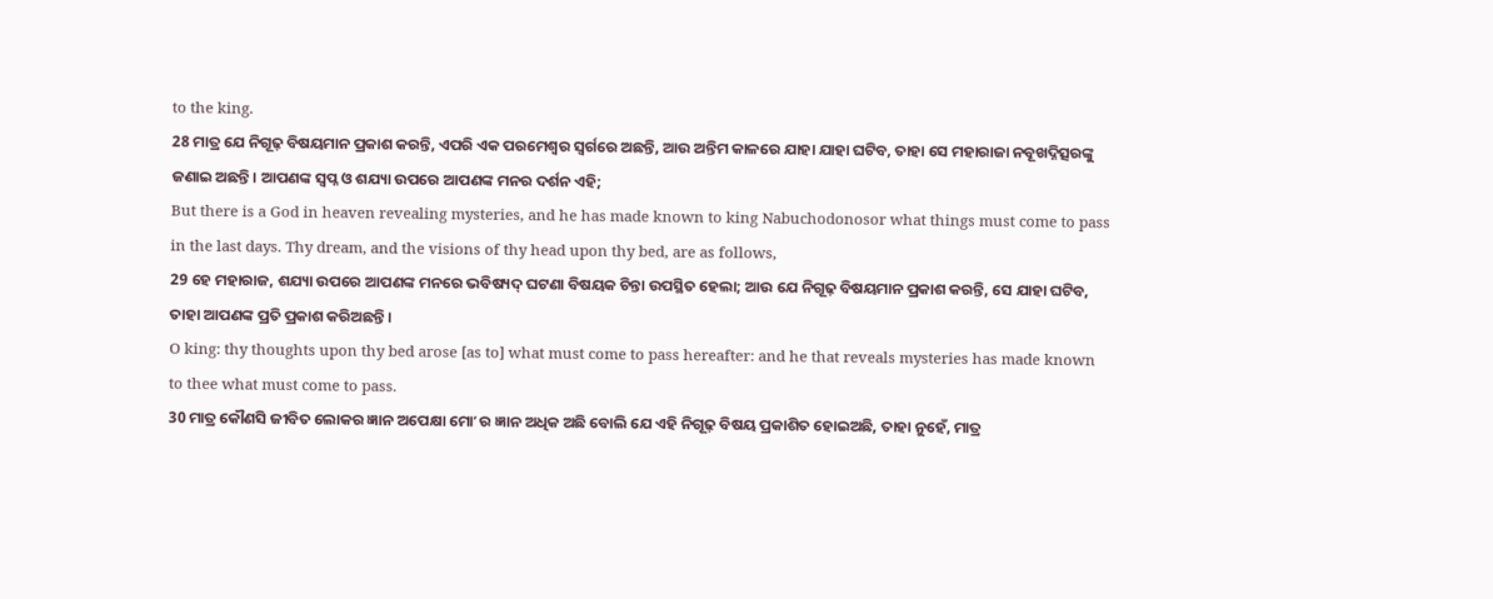to the king.
28 ମାତ୍ର ଯେ ନିଗୂଢ଼ ବିଷୟମାନ ପ୍ରକାଶ କରନ୍ତି, ଏପରି ଏକ ପରମେଶ୍ୱର ସ୍ୱର୍ଗରେ ଅଛନ୍ତି, ଆଉ ଅନ୍ତିମ କାଳରେ ଯାହା ଯାହା ଘଟିବ, ତାହା ସେ ମହାରାଜା ନବୂଖଦ୍ନିତ୍ସରଙ୍କୁ ଜଣାଇ ଅଛନ୍ତି। ଆପଣଙ୍କ ସ୍ୱପ୍ନ ଓ ଶଯ୍ୟା ଉପରେ ଆପଣଙ୍କ ମନର ଦର୍ଶନ ଏହି;
But there is a God in heaven revealing mysteries, and he has made known to king Nabuchodonosor what things must come to pass in the last days. Thy dream, and the visions of thy head upon thy bed, are as follows,
29 ହେ ମହାରାଜ, ଶଯ୍ୟା ଉପରେ ଆପଣଙ୍କ ମନରେ ଭବିଷ୍ୟଦ୍ ଘଟଣା ବିଷୟକ ଚିନ୍ତା ଉପସ୍ଥିତ ହେଲା; ଆଉ ଯେ ନିଗୂଢ଼ ବିଷୟମାନ ପ୍ରକାଶ କରନ୍ତି, ସେ ଯାହା ଘଟିବ, ତାହା ଆପଣଙ୍କ ପ୍ରତି ପ୍ରକାଶ କରିଅଛନ୍ତି।
O king: thy thoughts upon thy bed arose [as to] what must come to pass hereafter: and he that reveals mysteries has made known to thee what must come to pass.
30 ମାତ୍ର କୌଣସି ଜୀବିତ ଲୋକର ଜ୍ଞାନ ଅପେକ୍ଷା ମୋʼ ର ଜ୍ଞାନ ଅଧିକ ଅଛି ବୋଲି ଯେ ଏହି ନିଗୂଢ଼ ବିଷୟ ପ୍ରକାଶିତ ହୋଇଅଛି, ତାହା ନୁହେଁ, ମାତ୍ର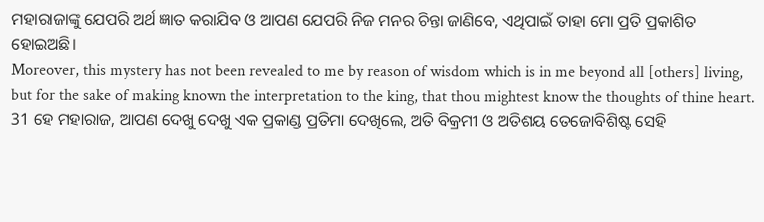ମହାରାଜାଙ୍କୁ ଯେପରି ଅର୍ଥ ଜ୍ଞାତ କରାଯିବ ଓ ଆପଣ ଯେପରି ନିଜ ମନର ଚିନ୍ତା ଜାଣିବେ, ଏଥିପାଇଁ ତାହା ମୋ ପ୍ରତି ପ୍ରକାଶିତ ହୋଇଅଛି।
Moreover, this mystery has not been revealed to me by reason of wisdom which is in me beyond all [others] living, but for the sake of making known the interpretation to the king, that thou mightest know the thoughts of thine heart.
31 ହେ ମହାରାଜ, ଆପଣ ଦେଖୁ ଦେଖୁ ଏକ ପ୍ରକାଣ୍ଡ ପ୍ରତିମା ଦେଖିଲେ, ଅତି ବିକ୍ରମୀ ଓ ଅତିଶୟ ତେଜୋବିଶିଷ୍ଟ ସେହି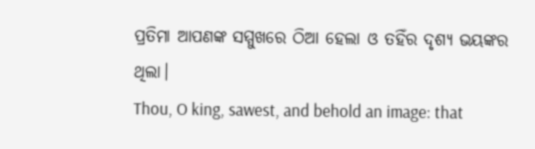ପ୍ରତିମା ଆପଣଙ୍କ ସମ୍ମୁଖରେ ଠିଆ ହେଲା ଓ ତହିଁର ଦୃଶ୍ୟ ଭୟଙ୍କର ଥିଲା।
Thou, O king, sawest, and behold an image: that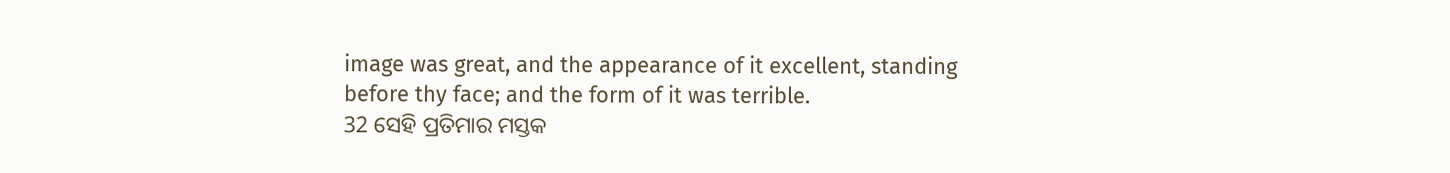image was great, and the appearance of it excellent, standing before thy face; and the form of it was terrible.
32 ସେହି ପ୍ରତିମାର ମସ୍ତକ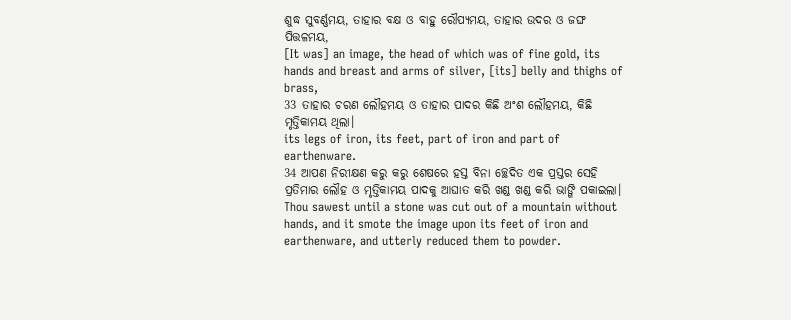ଶୁଦ୍ଧ ସୁବର୍ଣ୍ଣମୟ, ତାହାର ବକ୍ଷ ଓ ବାହୁ ରୌପ୍ୟମୟ, ତାହାର ଉଦର ଓ ଜଙ୍ଘ ପିତ୍ତଳମୟ,
[It was] an image, the head of which was of fine gold, its hands and breast and arms of silver, [its] belly and thighs of brass,
33 ତାହାର ଚରଣ ଲୌହମୟ ଓ ତାହାର ପାଦର କିଛି ଅଂଶ ଲୌହମୟ, କିଛି ମୃତ୍ତିକାମୟ ଥିଲା।
its legs of iron, its feet, part of iron and part of earthenware.
34 ଆପଣ ନିରୀକ୍ଷଣ କରୁ କରୁ ଶେଷରେ ହସ୍ତ ବିନା ଚ୍ଛେଦିତ ଏକ ପ୍ରସ୍ତର ସେହି ପ୍ରତିମାର ଲୌହ ଓ ମୃତ୍ତିକାମୟ ପାଦକୁ ଆଘାତ କରି ଖଣ୍ଡ ଖଣ୍ଡ କରି ଭାଙ୍ଗି ପକାଇଲା।
Thou sawest until a stone was cut out of a mountain without hands, and it smote the image upon its feet of iron and earthenware, and utterly reduced them to powder.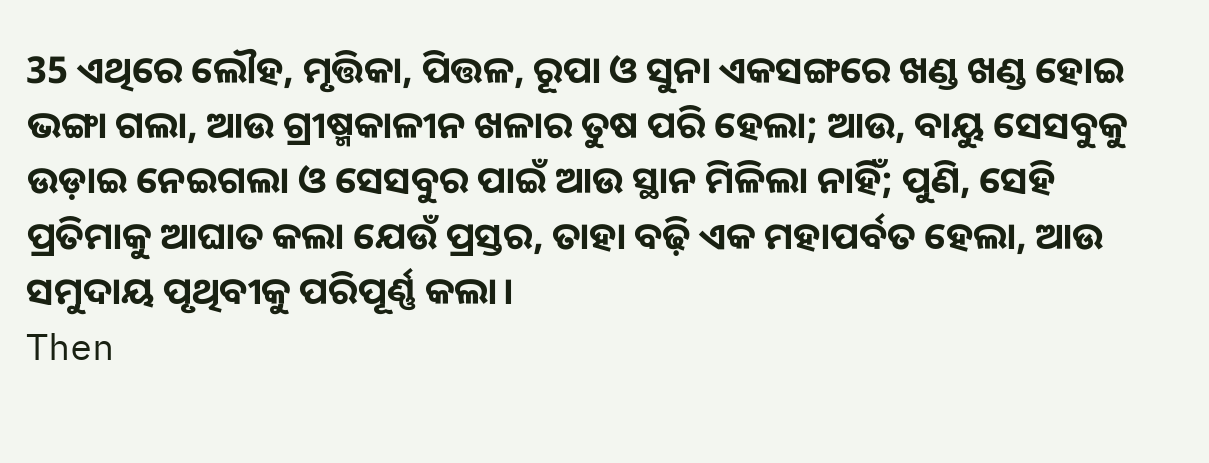35 ଏଥିରେ ଲୌହ, ମୃତ୍ତିକା, ପିତ୍ତଳ, ରୂପା ଓ ସୁନା ଏକସଙ୍ଗରେ ଖଣ୍ଡ ଖଣ୍ଡ ହୋଇ ଭଙ୍ଗା ଗଲା, ଆଉ ଗ୍ରୀଷ୍ମକାଳୀନ ଖଳାର ତୁଷ ପରି ହେଲା; ଆଉ, ବାୟୁ ସେସବୁକୁ ଉଡ଼ାଇ ନେଇଗଲା ଓ ସେସବୁର ପାଇଁ ଆଉ ସ୍ଥାନ ମିଳିଲା ନାହିଁ; ପୁଣି, ସେହି ପ୍ରତିମାକୁ ଆଘାତ କଲା ଯେଉଁ ପ୍ରସ୍ତର, ତାହା ବଢ଼ି ଏକ ମହାପର୍ବତ ହେଲା, ଆଉ ସମୁଦାୟ ପୃଥିବୀକୁ ପରିପୂର୍ଣ୍ଣ କଲା।
Then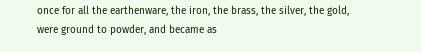once for all the earthenware, the iron, the brass, the silver, the gold, were ground to powder, and became as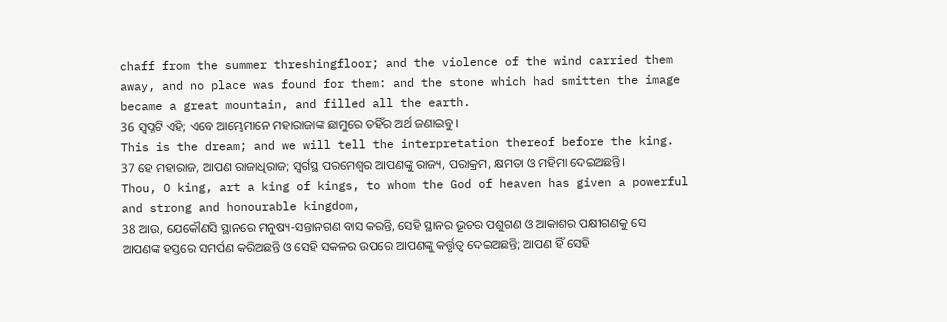chaff from the summer threshingfloor; and the violence of the wind carried them away, and no place was found for them: and the stone which had smitten the image became a great mountain, and filled all the earth.
36 ସ୍ୱପ୍ନଟି ଏହି; ଏବେ ଆମ୍ଭେମାନେ ମହାରାଜାଙ୍କ ଛାମୁରେ ତହିଁର ଅର୍ଥ ଜଣାଇବୁ।
This is the dream; and we will tell the interpretation thereof before the king.
37 ହେ ମହାରାଜ, ଆପଣ ରାଜାଧିରାଜ; ସ୍ୱର୍ଗସ୍ଥ ପରମେଶ୍ୱର ଆପଣଙ୍କୁ ରାଜ୍ୟ, ପରାକ୍ରମ, କ୍ଷମତା ଓ ମହିମା ଦେଇଅଛନ୍ତି।
Thou, O king, art a king of kings, to whom the God of heaven has given a powerful and strong and honourable kingdom,
38 ଆଉ, ଯେକୌଣସି ସ୍ଥାନରେ ମନୁଷ୍ୟ-ସନ୍ତାନଗଣ ବାସ କରନ୍ତି, ସେହି ସ୍ଥାନର ଭୂଚର ପଶୁଗଣ ଓ ଆକାଶର ପକ୍ଷୀଗଣକୁ ସେ ଆପଣଙ୍କ ହସ୍ତରେ ସମର୍ପଣ କରିଅଛନ୍ତି ଓ ସେହି ସକଳର ଉପରେ ଆପଣଙ୍କୁ କର୍ତ୍ତୃତ୍ୱ ଦେଇଅଛନ୍ତି; ଆପଣ ହିଁ ସେହି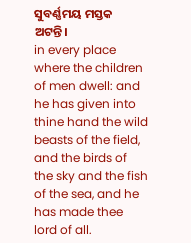ସୁବର୍ଣ୍ଣମୟ ମସ୍ତକ ଅଟନ୍ତି।
in every place where the children of men dwell: and he has given into thine hand the wild beasts of the field, and the birds of the sky and the fish of the sea, and he has made thee lord of all.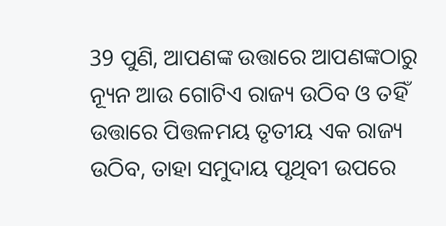39 ପୁଣି, ଆପଣଙ୍କ ଉତ୍ତାରେ ଆପଣଙ୍କଠାରୁ ନ୍ୟୂନ ଆଉ ଗୋଟିଏ ରାଜ୍ୟ ଉଠିବ ଓ ତହିଁ ଉତ୍ତାରେ ପିତ୍ତଳମୟ ତୃତୀୟ ଏକ ରାଜ୍ୟ ଉଠିବ, ତାହା ସମୁଦାୟ ପୃଥିବୀ ଉପରେ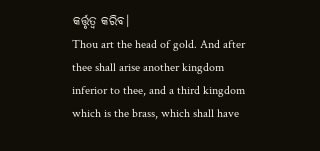କର୍ତ୍ତୃତ୍ୱ କରିବ।
Thou art the head of gold. And after thee shall arise another kingdom inferior to thee, and a third kingdom which is the brass, which shall have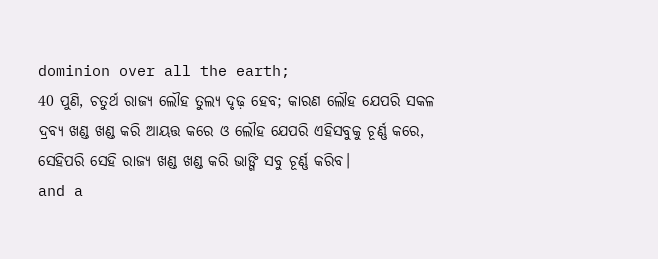dominion over all the earth;
40 ପୁଣି, ଚତୁର୍ଥ ରାଜ୍ୟ ଲୌହ ତୁଲ୍ୟ ଦୃଢ଼ ହେବ; କାରଣ ଲୌହ ଯେପରି ସକଳ ଦ୍ରବ୍ୟ ଖଣ୍ଡ ଖଣ୍ଡ କରି ଆୟତ୍ତ କରେ ଓ ଲୌହ ଯେପରି ଏହିସବୁକୁ ଚୂର୍ଣ୍ଣ କରେ, ସେହିପରି ସେହି ରାଜ୍ୟ ଖଣ୍ଡ ଖଣ୍ଡ କରି ଭାଙ୍ଗି ସବୁ ଚୂର୍ଣ୍ଣ କରିବ।
and a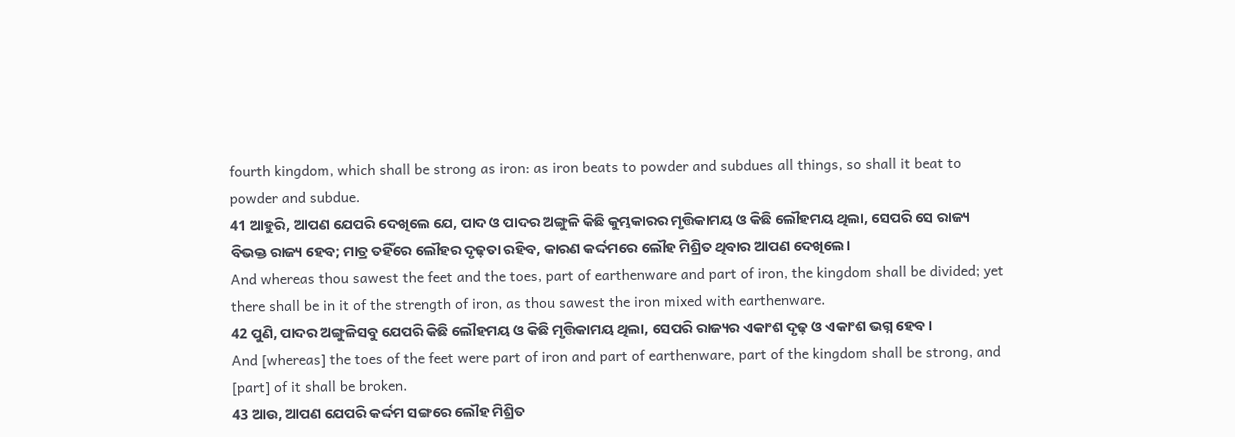fourth kingdom, which shall be strong as iron: as iron beats to powder and subdues all things, so shall it beat to powder and subdue.
41 ଆହୁରି, ଆପଣ ଯେପରି ଦେଖିଲେ ଯେ, ପାଦ ଓ ପାଦର ଅଙ୍ଗୁଳି କିଛି କୁମ୍ଭକାରର ମୃତ୍ତିକାମୟ ଓ କିଛି ଲୌହମୟ ଥିଲା, ସେପରି ସେ ରାଜ୍ୟ ବିଭକ୍ତ ରାଜ୍ୟ ହେବ; ମାତ୍ର ତହିଁରେ ଲୌହର ଦୃଢ଼ତା ରହିବ, କାରଣ କର୍ଦ୍ଦମରେ ଲୌହ ମିଶ୍ରିତ ଥିବାର ଆପଣ ଦେଖିଲେ।
And whereas thou sawest the feet and the toes, part of earthenware and part of iron, the kingdom shall be divided; yet there shall be in it of the strength of iron, as thou sawest the iron mixed with earthenware.
42 ପୁଣି, ପାଦର ଅଙ୍ଗୁଳିସବୁ ଯେପରି କିଛି ଲୌହମୟ ଓ କିଛି ମୃତ୍ତିକାମୟ ଥିଲା, ସେପରି ରାଜ୍ୟର ଏକାଂଶ ଦୃଢ଼ ଓ ଏକାଂଶ ଭଗ୍ନ ହେବ।
And [whereas] the toes of the feet were part of iron and part of earthenware, part of the kingdom shall be strong, and [part] of it shall be broken.
43 ଆଉ, ଆପଣ ଯେପରି କର୍ଦ୍ଦମ ସଙ୍ଗରେ ଲୌହ ମିଶ୍ରିତ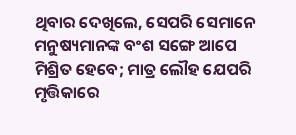ଥିବାର ଦେଖିଲେ, ସେପରି ସେମାନେ ମନୁଷ୍ୟମାନଙ୍କ ବଂଶ ସଙ୍ଗେ ଆପେ ମିଶ୍ରିତ ହେବେ; ମାତ୍ର ଲୌହ ଯେପରି ମୃତ୍ତିକାରେ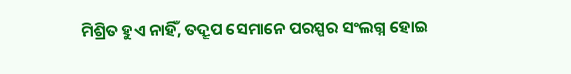ମିଶ୍ରିତ ହୁଏ ନାହିଁ, ତଦ୍ରୂପ ସେମାନେ ପରସ୍ପର ସଂଲଗ୍ନ ହୋଇ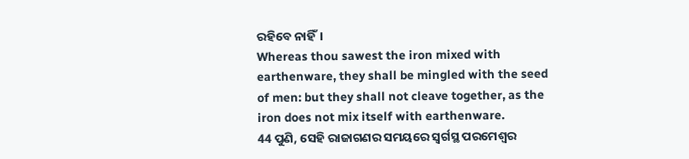ରହିବେ ନାହିଁ।
Whereas thou sawest the iron mixed with earthenware, they shall be mingled with the seed of men: but they shall not cleave together, as the iron does not mix itself with earthenware.
44 ପୁଣି, ସେହି ରାଜାଗଣର ସମୟରେ ସ୍ୱର୍ଗସ୍ଥ ପରମେଶ୍ୱର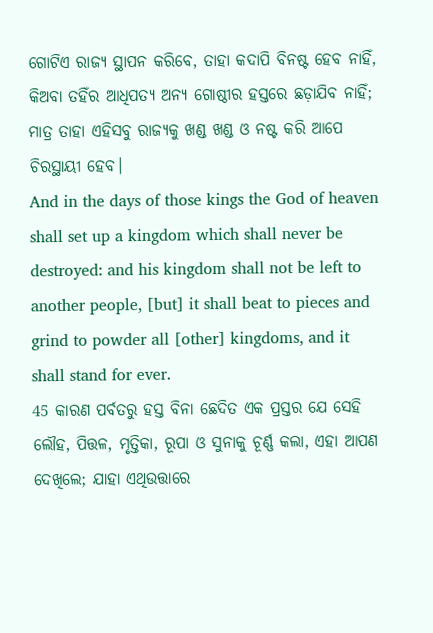ଗୋଟିଏ ରାଜ୍ୟ ସ୍ଥାପନ କରିବେ, ତାହା କଦାପି ବିନଷ୍ଟ ହେବ ନାହିଁ, କିଅବା ତହିଁର ଆଧିପତ୍ୟ ଅନ୍ୟ ଗୋଷ୍ଠୀର ହସ୍ତରେ ଛଡ଼ାଯିବ ନାହିଁ; ମାତ୍ର ତାହା ଏହିସବୁ ରାଜ୍ୟକୁ ଖଣ୍ଡ ଖଣ୍ଡ ଓ ନଷ୍ଟ କରି ଆପେ ଚିରସ୍ଥାୟୀ ହେବ।
And in the days of those kings the God of heaven shall set up a kingdom which shall never be destroyed: and his kingdom shall not be left to another people, [but] it shall beat to pieces and grind to powder all [other] kingdoms, and it shall stand for ever.
45 କାରଣ ପର୍ବତରୁ ହସ୍ତ ବିନା ଛେଦିତ ଏକ ପ୍ରସ୍ତର ଯେ ସେହି ଲୌହ, ପିତ୍ତଳ, ମୃତ୍ତିକା, ରୂପା ଓ ସୁନାକୁ ଚୂର୍ଣ୍ଣ କଲା, ଏହା ଆପଣ ଦେଖିଲେ; ଯାହା ଏଥିଉତ୍ତାରେ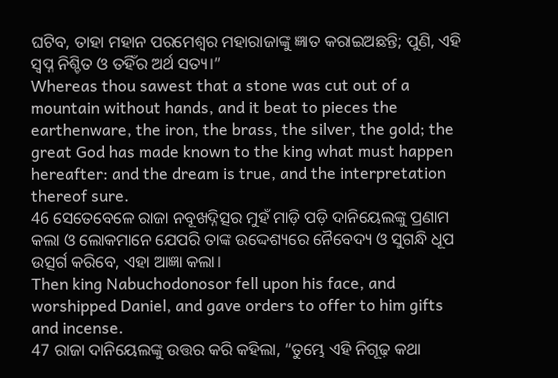ଘଟିବ, ତାହା ମହାନ ପରମେଶ୍ୱର ମହାରାଜାଙ୍କୁ ଜ୍ଞାତ କରାଇଅଛନ୍ତି; ପୁଣି, ଏହି ସ୍ୱପ୍ନ ନିଶ୍ଚିତ ଓ ତହିଁର ଅର୍ଥ ସତ୍ୟ।”
Whereas thou sawest that a stone was cut out of a mountain without hands, and it beat to pieces the earthenware, the iron, the brass, the silver, the gold; the great God has made known to the king what must happen hereafter: and the dream is true, and the interpretation thereof sure.
46 ସେତେବେଳେ ରାଜା ନବୂଖଦ୍ନିତ୍ସର ମୁହଁ ମାଡ଼ି ପଡ଼ି ଦାନିୟେଲଙ୍କୁ ପ୍ରଣାମ କଲା ଓ ଲୋକମାନେ ଯେପରି ତାଙ୍କ ଉଦ୍ଦେଶ୍ୟରେ ନୈବେଦ୍ୟ ଓ ସୁଗନ୍ଧି ଧୂପ ଉତ୍ସର୍ଗ କରିବେ, ଏହା ଆଜ୍ଞା କଲା।
Then king Nabuchodonosor fell upon his face, and worshipped Daniel, and gave orders to offer to him gifts and incense.
47 ରାଜା ଦାନିୟେଲଙ୍କୁ ଉତ୍ତର କରି କହିଲା, “ତୁମ୍ଭେ ଏହି ନିଗୂଢ଼ କଥା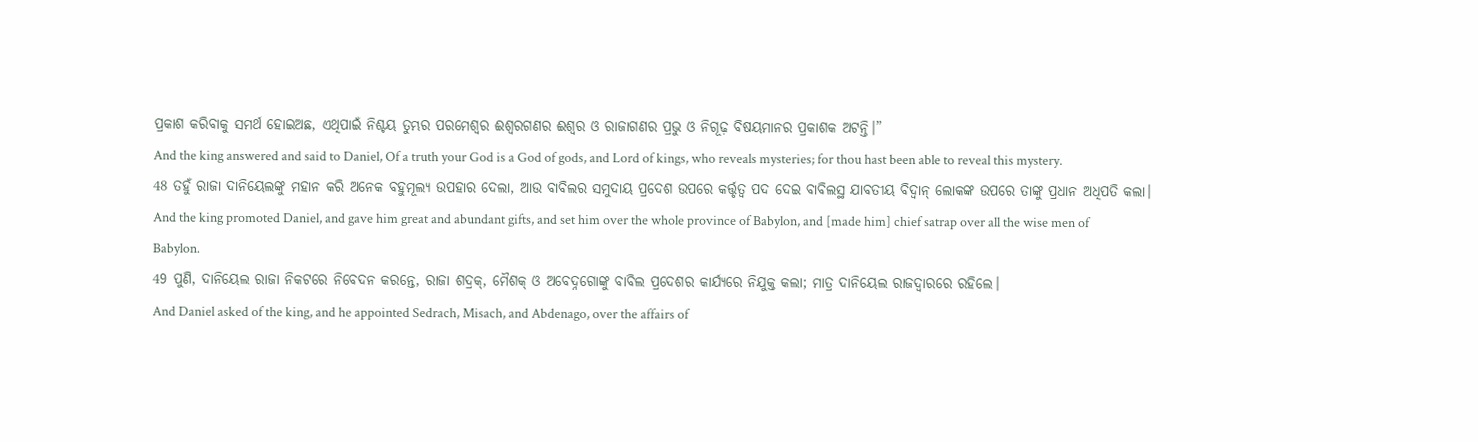ପ୍ରକାଶ କରିବାକୁ ସମର୍ଥ ହୋଇଅଛ, ଏଥିପାଇଁ ନିଶ୍ଚୟ ତୁମ୍ଭର ପରମେଶ୍ୱର ଈଶ୍ୱରଗଣର ଈଶ୍ୱର ଓ ରାଜାଗଣର ପ୍ରଭୁ ଓ ନିଗୂଢ଼ ବିଷୟମାନର ପ୍ରକାଶକ ଅଟନ୍ତି।”
And the king answered and said to Daniel, Of a truth your God is a God of gods, and Lord of kings, who reveals mysteries; for thou hast been able to reveal this mystery.
48 ତହୁଁ ରାଜା ଦାନିୟେଲଙ୍କୁ ମହାନ କରି ଅନେକ ବହୁମୂଲ୍ୟ ଉପହାର ଦେଲା, ଆଉ ବାବିଲର ସମୁଦାୟ ପ୍ରଦେଶ ଉପରେ କର୍ତ୍ତୃତ୍ୱ ପଦ ଦେଇ ବାବିଲସ୍ଥ ଯାବତୀୟ ବିଦ୍ୱାନ୍ ଲୋକଙ୍କ ଉପରେ ତାଙ୍କୁ ପ୍ରଧାନ ଅଧିପତି କଲା।
And the king promoted Daniel, and gave him great and abundant gifts, and set him over the whole province of Babylon, and [made him] chief satrap over all the wise men of Babylon.
49 ପୁଣି, ଦାନିୟେଲ ରାଜା ନିକଟରେ ନିବେଦନ କରନ୍ତେ, ରାଜା ଶଦ୍ରକ୍, ମୈଶକ୍ ଓ ଅବେଦ୍ନଗୋଙ୍କୁ ବାବିଲ ପ୍ରଦେଶର କାର୍ଯ୍ୟରେ ନିଯୁକ୍ତ କଲା; ମାତ୍ର ଦାନିୟେଲ ରାଜଦ୍ୱାରରେ ରହିଲେ।
And Daniel asked of the king, and he appointed Sedrach, Misach, and Abdenago, over the affairs of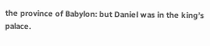the province of Babylon: but Daniel was in the king’s palace.